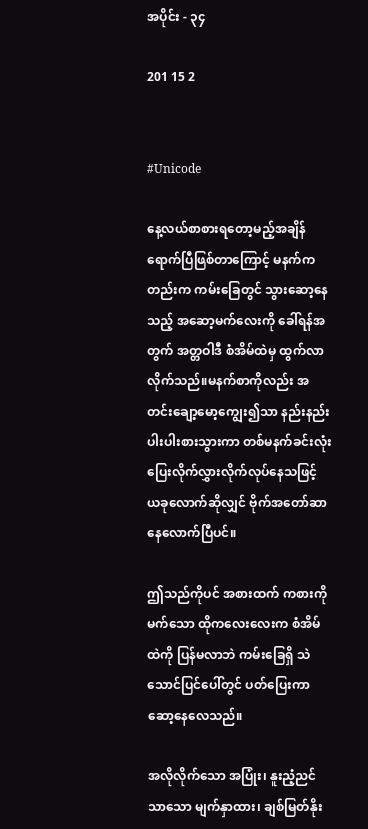အပိုင်း - ၃၄

201 15 2


#Unicode

နေ့လယ်စာစားရတော့မည့်အချိန် ရောက်ပြီဖြစ်တာ‌ကြောင့် မနက်ကတည်းက ကမ်းခြေတွင် သွားဆော့နေသည့် အဆော့မက်လေးကို ခေါ်ရန်အတွက် အတ္တဝါဒီ စံအိမ်ထဲမှ ထွက်လာလိုက်သည်။မနက်စာကိုလည်း အတင်းချော့မော့ကျွေး၍သာ နည်းနည်းပါးပါးစားသွားကာ တစ်မနက်ခင်းလုံး ပြေးလိုက်လွှားလိုက်လုပ်နေသဖြင့် ယခုလောက်ဆိုလျှင် ဗိုက်အတော်ဆာနေလောက်ပြီပင်။

ဤသည်ကိုပင် အစားထက် ကစားကိုမက်သော ထိုကလေးလေးက စံအိမ်ထဲကို ပြန်မလာဘဲ ကမ်းခြေရှိ သဲသောင်ပြင်ပေါ်တွင် ပတ်ပြေးကာ ဆော့နေလေသည်။

အလိုလိုက်သော အပြုံး၊ နူးညံ့ညင်သာသော မျက်နှာထား၊ ချစ်မြတ်နိုး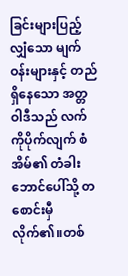ခြင်းများပြည့်လျှံသော မျက်ဝန်းများနှင့် တည်ရှိနေသော အတ္တဝါဒီသည် လက်ကိုပိုက်လျက် စံအိမ်၏ တံခါးဘောင်ပေါ်သို့ တစောင်းမှီလိုက်၏။တစ်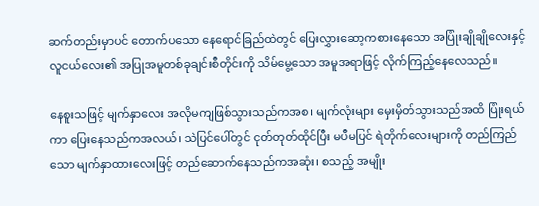ဆက်တည်းမှာပင် တောက်ပသော နေရောင်ခြည်ထဲတွင် ပြေးလွှားဆော့ကစားနေသော အပြုံးချိုချိုလေးနှင့် လူငယ်လေး၏ အပြုအမူတစ်ခုချင်းစီတိုင်းကို သိမ်မွေ့သော အမူအရာဖြင့် လိုက်ကြည့်နေလေသည်။

နေစူးသဖြင့် မျက်နှာလေး အလိုမကျဖြစ်သွားသည်ကအစ၊ မျက်လုံးများ မှေးမှိတ်သွားသည်အထိ ပြုံးရယ်ကာ ပြေးနေသည်ကအလယ်၊ သဲပြင်ပေါ်တွင် ငုတ်တုတ်ထိုင်ပြီး မပီမပြင် ရဲတိုက်လေးများကို တည်ကြည်သော မျက်နှာထားလေးဖြင့် တည်ဆောက်နေသည်ကအဆုံး၊ စသည့် အမျိုး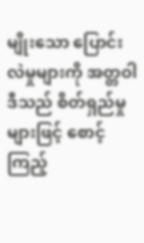မျိုးသော ပြောင်းလဲမှုများကို အတ္တဝါဒီသည် စိတ်ရှည်မှုများဖြင့် စောင့်ကြည့်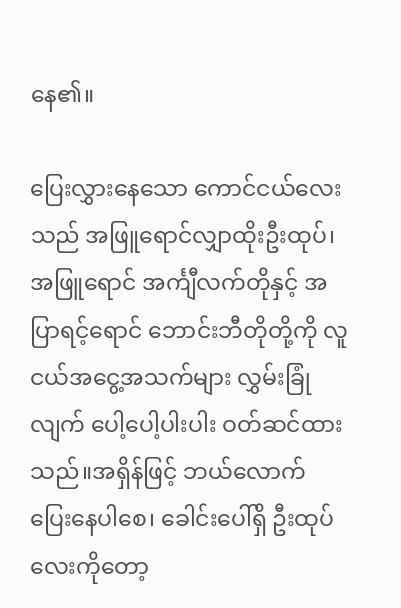နေ၏။

ပြေးလွှားနေသော ကောင်ငယ်လေးသည် အဖြူရောင်လျှာထိုးဦးထုပ်၊အဖြူရောင် အင်္ကျီလက်တိုနှင့် အပြာရင့်ရောင် ဘောင်းဘီတိုတို့ကို လူငယ်အငွေ့အသက်များ လွှမ်းခြုံလျက် ပေါ့ပေါ့ပါးပါး ဝတ်ဆင်ထားသည်။အရှိန်ဖြင့် ဘယ်လောက်ပြေး‌နေပါစေ၊ ခေါင်းပေါ်ရှိ ဦးထုပ်လေးကိုတော့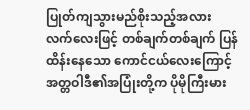ပြုတ်ကျသွားမည်စိုးသည့်အလား လက်လေးဖြင့် တစ်ချက်တစ်ချက် ပြန်ထိန်းနေသော ကောင်ငယ်လေးကြောင့် အတ္တဝါဒီ၏အပြုံးတို့က ပိုမိုကြီးမား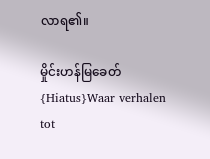လာရ၏။

မှိုင်းဟန်မြခေတ် {Hiatus}Waar verhalen tot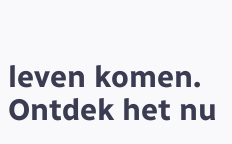leven komen. Ontdek het nu